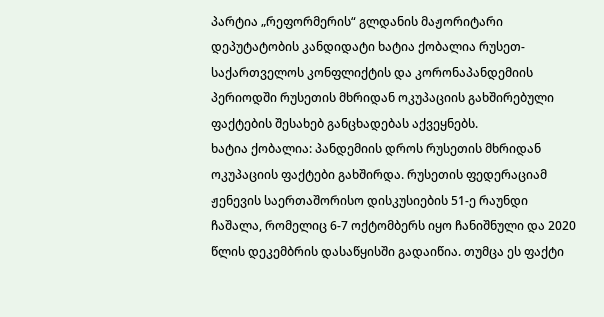პარტია „რეფორმერის“ გლდანის მაჟორიტარი დეპუტატობის კანდიდატი ხატია ქობალია რუსეთ-საქართველოს კონფლიქტის და კორონაპანდემიის პერიოდში რუსეთის მხრიდან ოკუპაციის გახშირებული ფაქტების შესახებ განცხადებას აქვეყნებს.
ხატია ქობალია: პანდემიის დროს რუსეთის მხრიდან ოკუპაციის ფაქტები გახშირდა. რუსეთის ფედერაციამ ჟენევის საერთაშორისო დისკუსიების 51-ე რაუნდი ჩაშალა, რომელიც 6-7 ოქტომბერს იყო ჩანიშნული და 2020 წლის დეკემბრის დასაწყისში გადაიწია. თუმცა ეს ფაქტი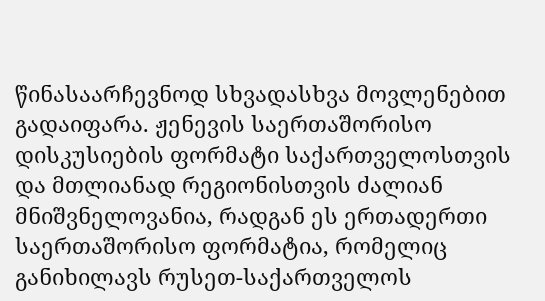წინასაარჩევნოდ სხვადასხვა მოვლენებით გადაიფარა. ჟენევის საერთაშორისო დისკუსიების ფორმატი საქართველოსთვის და მთლიანად რეგიონისთვის ძალიან მნიშვნელოვანია, რადგან ეს ერთადერთი საერთაშორისო ფორმატია, რომელიც განიხილავს რუსეთ-საქართველოს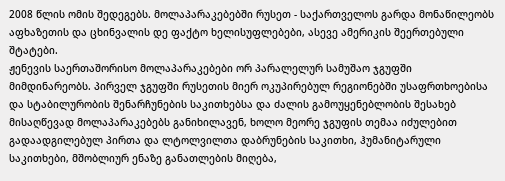2008 წლის ომის შედეგებს. მოლაპარაკებებში რუსეთ - საქართველოს გარდა მონაწილეობს აფხაზეთის და ცხინვალის დე ფაქტო ხელისუფლებები, ასევე ამერიკის შეერთებული შტატები.
ჟენევის საერთაშორისო მოლაპარაკებები ორ პარალელურ სამუშაო ჯგუფში მიმდინარეობს. პირველ ჯგუფში რუსეთის მიერ ოკუპირებულ რეგიონებში უსაფრთხოებისა და სტაბილურობის შენარჩუნების საკითხებსა და ძალის გამოუყენებლობის შესახებ მისაღწევად მოლაპარაკებებს განიხილავენ, ხოლო მეორე ჯგუფის თემაა იძულებით გადაადგილებულ პირთა და ლტოლვილთა დაბრუნების საკითხი, ჰუმანიტარული საკითხები, მშობლიურ ენაზე განათლების მიღება,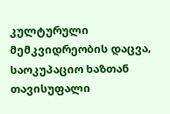კულტურული მემკვიდრეობის დაცვა, საოკუპაციო ხაზთან თავისუფალი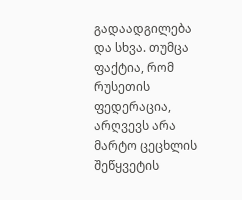გადაადგილება და სხვა. თუმცა ფაქტია, რომ რუსეთის ფედერაცია, არღვევს არა მარტო ცეცხლის შეწყვეტის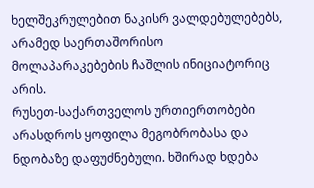ხელშეკრულებით ნაკისრ ვალდებულებებს, არამედ საერთაშორისო მოლაპარაკებების ჩაშლის ინიციატორიც არის.
რუსეთ-საქართველოს ურთიერთობები არასდროს ყოფილა მეგობრობასა და ნდობაზე დაფუძნებული. ხშირად ხდება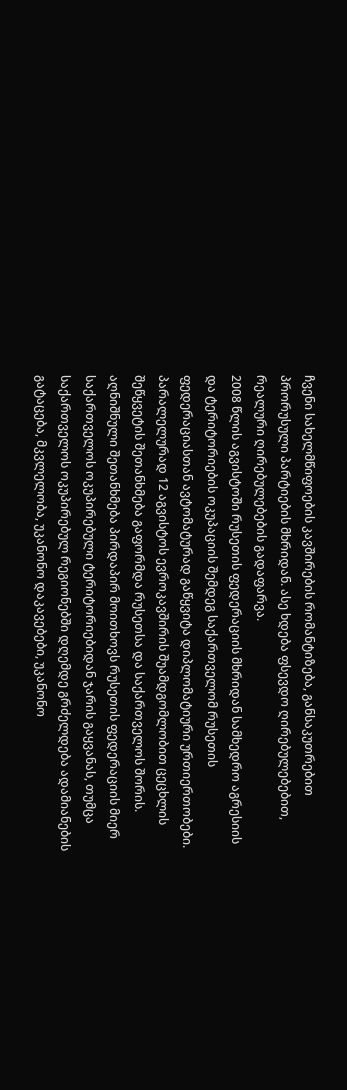ჩვენი სახელმწიფოების კავშირების რომანტიზება, განსაკუთრებით პრორუსული პარტიების მხრიდან. ასე ხდება ფსევდო ღირებულებებით, რეალური ღირებულებების გადაფარვა.
2008 წლის აგვისტოში რუსეთის ფედერაციის მხრიდან სამხედრო აგრესიის და ტერიტორიების ოკუპაციის შემდეგ საქართველომ რუსეთის ფედერაციასთან ავტომატურად გაწყვიტა დიპლომატიური ურთიერთობები. პარალელურად 12 აგვისტოს ევროკავშირის შუამდგომლობით ცეცხლის შეწყვეტის შეთანხმება გაფორმდა რუსეთსა და საქართველოს შორის. აღნიშნული შეთანხმება პირდაპირ მოითხოვს რუსეთის ფედერაციის მიერ საქართველოს ოკუპირებული ტერიტორიებიდან ჯარის გაყვანას, თუმცა საქართველოს ოკუპირებულ რეგიონებში დღემდე გრძელდება ადამიანების გატაცება, მკვლელობა, უკანონო დაკავებები, უკანონო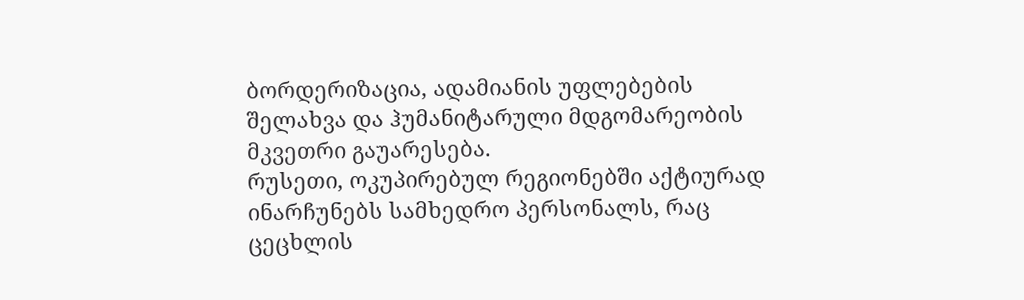ბორდერიზაცია, ადამიანის უფლებების შელახვა და ჰუმანიტარული მდგომარეობის მკვეთრი გაუარესება.
რუსეთი, ოკუპირებულ რეგიონებში აქტიურად ინარჩუნებს სამხედრო პერსონალს, რაც ცეცხლის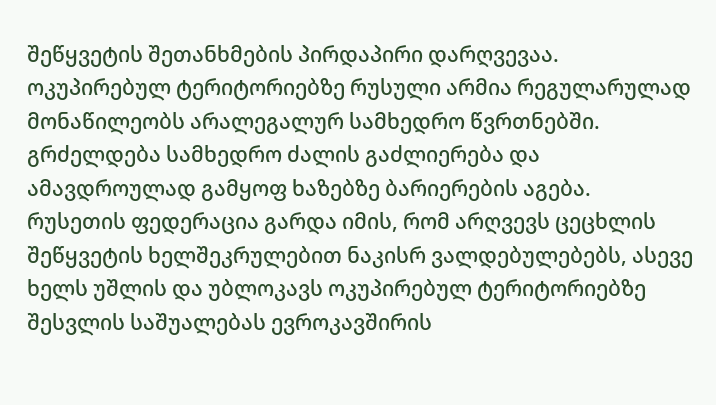შეწყვეტის შეთანხმების პირდაპირი დარღვევაა. ოკუპირებულ ტერიტორიებზე რუსული არმია რეგულარულად მონაწილეობს არალეგალურ სამხედრო წვრთნებში. გრძელდება სამხედრო ძალის გაძლიერება და ამავდროულად გამყოფ ხაზებზე ბარიერების აგება.
რუსეთის ფედერაცია გარდა იმის, რომ არღვევს ცეცხლის შეწყვეტის ხელშეკრულებით ნაკისრ ვალდებულებებს, ასევე ხელს უშლის და უბლოკავს ოკუპირებულ ტერიტორიებზე შესვლის საშუალებას ევროკავშირის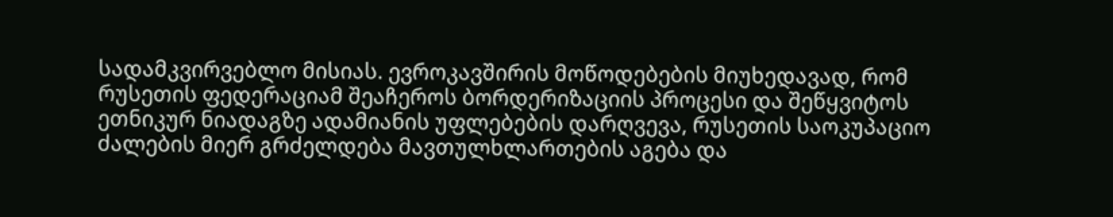სადამკვირვებლო მისიას. ევროკავშირის მოწოდებების მიუხედავად, რომ რუსეთის ფედერაციამ შეაჩეროს ბორდერიზაციის პროცესი და შეწყვიტოს ეთნიკურ ნიადაგზე ადამიანის უფლებების დარღვევა, რუსეთის საოკუპაციო ძალების მიერ გრძელდება მავთულხლართების აგება და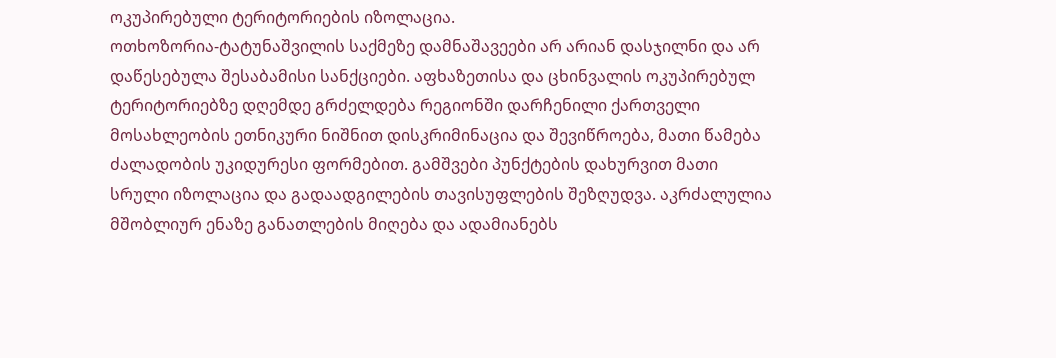ოკუპირებული ტერიტორიების იზოლაცია.
ოთხოზორია-ტატუნაშვილის საქმეზე დამნაშავეები არ არიან დასჯილნი და არ დაწესებულა შესაბამისი სანქციები. აფხაზეთისა და ცხინვალის ოკუპირებულ ტერიტორიებზე დღემდე გრძელდება რეგიონში დარჩენილი ქართველი მოსახლეობის ეთნიკური ნიშნით დისკრიმინაცია და შევიწროება, მათი წამება ძალადობის უკიდურესი ფორმებით. გამშვები პუნქტების დახურვით მათი სრული იზოლაცია და გადაადგილების თავისუფლების შეზღუდვა. აკრძალულია მშობლიურ ენაზე განათლების მიღება და ადამიანებს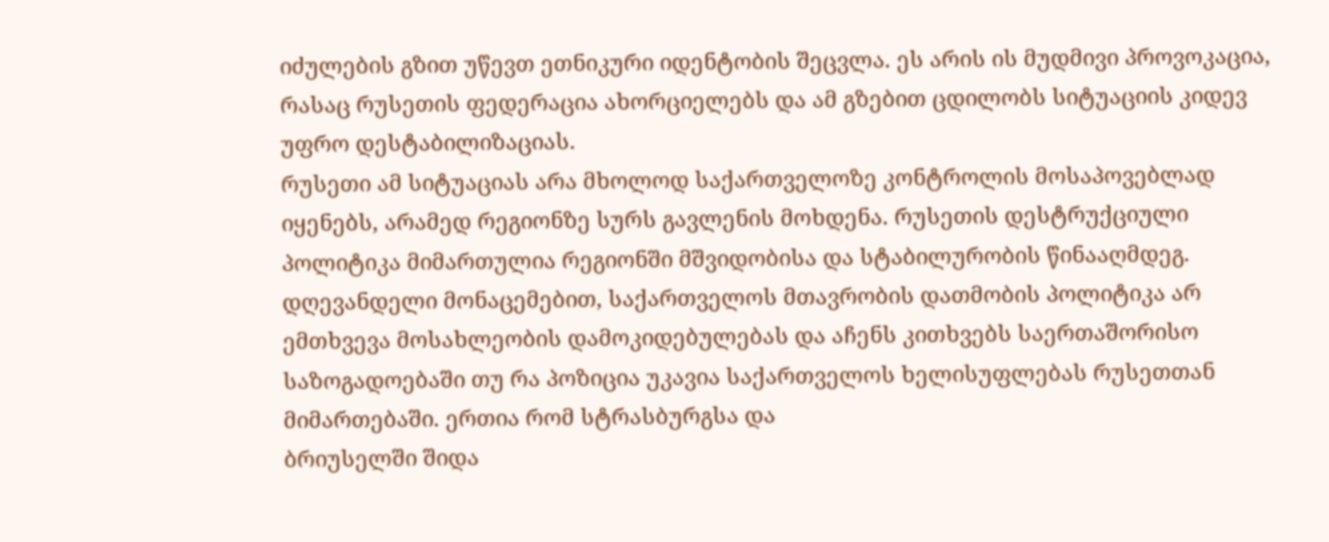იძულების გზით უწევთ ეთნიკური იდენტობის შეცვლა. ეს არის ის მუდმივი პროვოკაცია, რასაც რუსეთის ფედერაცია ახორციელებს და ამ გზებით ცდილობს სიტუაციის კიდევ უფრო დესტაბილიზაციას.
რუსეთი ამ სიტუაციას არა მხოლოდ საქართველოზე კონტროლის მოსაპოვებლად იყენებს, არამედ რეგიონზე სურს გავლენის მოხდენა. რუსეთის დესტრუქციული პოლიტიკა მიმართულია რეგიონში მშვიდობისა და სტაბილურობის წინააღმდეგ.
დღევანდელი მონაცემებით, საქართველოს მთავრობის დათმობის პოლიტიკა არ ემთხვევა მოსახლეობის დამოკიდებულებას და აჩენს კითხვებს საერთაშორისო საზოგადოებაში თუ რა პოზიცია უკავია საქართველოს ხელისუფლებას რუსეთთან მიმართებაში. ერთია რომ სტრასბურგსა და
ბრიუსელში შიდა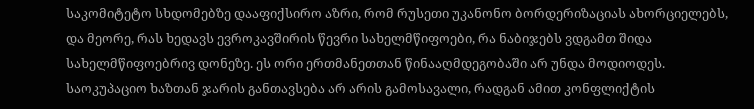საკომიტეტო სხდომებზე დააფიქსირო აზრი, რომ რუსეთი უკანონო ბორდერიზაციას ახორციელებს, და მეორე, რას ხედავს ევროკავშირის წევრი სახელმწიფოები, რა ნაბიჯებს ვდგამთ შიდა სახელმწიფოებრივ დონეზე. ეს ორი ერთმანეთთან წინააღმდეგობაში არ უნდა მოდიოდეს.
საოკუპაციო ხაზთან ჯარის განთავსება არ არის გამოსავალი, რადგან ამით კონფლიქტის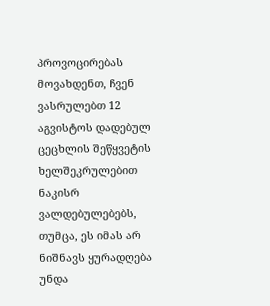პროვოცირებას მოვახდენთ, ჩვენ ვასრულებთ 12 აგვისტოს დადებულ ცეცხლის შეწყვეტის ხელშეკრულებით ნაკისრ ვალდებულებებს, თუმცა, ეს იმას არ ნიშნავს ყურადღება უნდა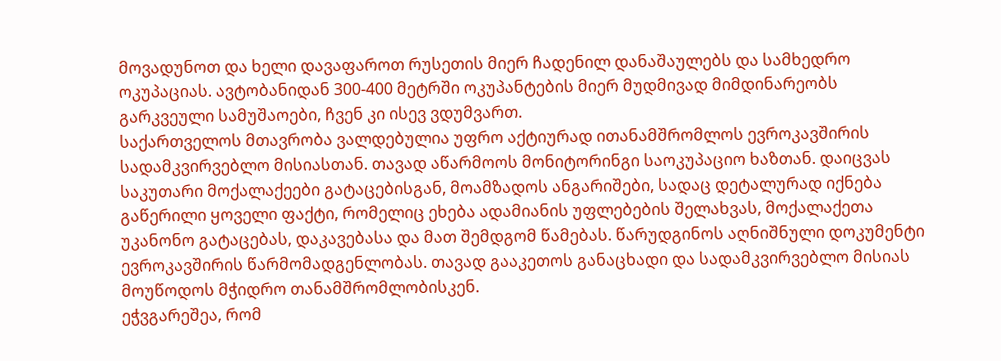მოვადუნოთ და ხელი დავაფაროთ რუსეთის მიერ ჩადენილ დანაშაულებს და სამხედრო ოკუპაციას. ავტობანიდან 300-400 მეტრში ოკუპანტების მიერ მუდმივად მიმდინარეობს გარკვეული სამუშაოები, ჩვენ კი ისევ ვდუმვართ.
საქართველოს მთავრობა ვალდებულია უფრო აქტიურად ითანამშრომლოს ევროკავშირის სადამკვირვებლო მისიასთან. თავად აწარმოოს მონიტორინგი საოკუპაციო ხაზთან. დაიცვას საკუთარი მოქალაქეები გატაცებისგან, მოამზადოს ანგარიშები, სადაც დეტალურად იქნება გაწერილი ყოველი ფაქტი, რომელიც ეხება ადამიანის უფლებების შელახვას, მოქალაქეთა უკანონო გატაცებას, დაკავებასა და მათ შემდგომ წამებას. წარუდგინოს აღნიშნული დოკუმენტი ევროკავშირის წარმომადგენლობას. თავად გააკეთოს განაცხადი და სადამკვირვებლო მისიას მოუწოდოს მჭიდრო თანამშრომლობისკენ.
ეჭვგარეშეა, რომ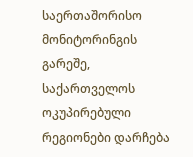საერთაშორისო მონიტორინგის გარეშე, საქართველოს ოკუპირებული რეგიონები დარჩება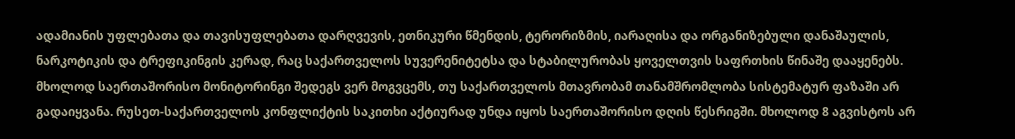ადამიანის უფლებათა და თავისუფლებათა დარღვევის, ეთნიკური წმენდის, ტერორიზმის, იარაღისა და ორგანიზებული დანაშაულის, ნარკოტიკის და ტრეფიკინგის კერად, რაც საქართველოს სუვერენიტეტსა და სტაბილურობას ყოველთვის საფრთხის წინაშე დააყენებს. მხოლოდ საერთაშორისო მონიტორინგი შედეგს ვერ მოგვცემს, თუ საქართველოს მთავრობამ თანამშრომლობა სისტემატურ ფაზაში არ გადაიყვანა. რუსეთ-საქართველოს კონფლიქტის საკითხი აქტიურად უნდა იყოს საერთაშორისო დღის წესრიგში. მხოლოდ 8 აგვისტოს არ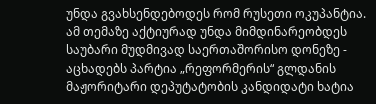უნდა გვახსენდებოდეს რომ რუსეთი ოკუპანტია. ამ თემაზე აქტიურად უნდა მიმდინარეობდეს საუბარი მუდმივად საერთაშორისო დონეზე - აცხადებს პარტია „რეფორმერის“ გლდანის მაჟორიტარი დეპუტატობის კანდიდატი ხატია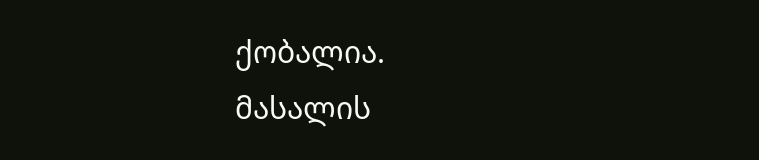ქობალია.
მასალის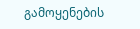გამოყენების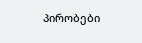პირობები